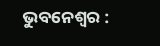ଭୁବନେଶ୍ୱର :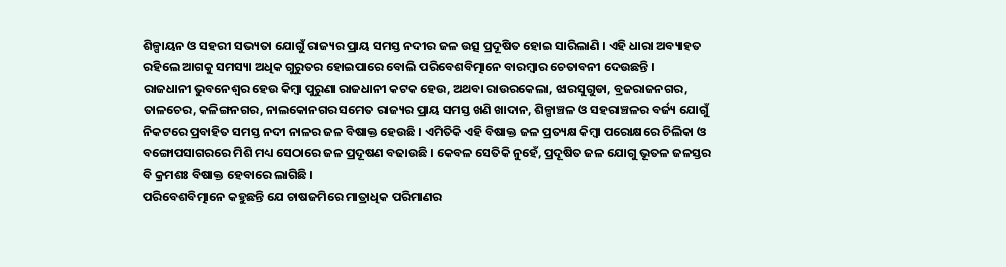ଶିଳ୍ପାୟନ ଓ ସହରୀ ସଭ୍ୟତା ଯୋଗୁଁ ରାଜ୍ୟର ପ୍ରାୟ ସମସ୍ତ ନଦୀର ଜଳ ଉତ୍ସ ପ୍ରଦୂଷିତ ହୋଇ ସାରିଲାଣି । ଏହି ଧାରା ଅବ୍ୟାହତ ରହିଲେ ଆଗକୁ ସମସ୍ୟା ଅଧିକ ଗୁରୁତର ହୋଇପାରେ ବୋଲି ପରିବେଶବିତ୍ମାନେ ବାରମ୍ବାର ଚେତାବନୀ ଦେଉଛନ୍ତି ।
ରାଜଧାନୀ ଭୁବନେଶ୍ୱର ହେଉ କିମ୍ବା ପୁରୁଣା ରାଜଧାନୀ କଟକ ହେଉ, ଅଥବା ରାଉରକେଲା, ଝାରସୁଗୁଡା, ବ୍ରଜରାଜନଗର, ତାଳଚେର, କଳିଙ୍ଗନଗର, ନାଲକୋନଗର ସମେତ ରାଜ୍ୟର ପ୍ରାୟ ସମସ୍ତ ଖଣି ଖାଦାନ, ଶିଳ୍ପାଞ୍ଚଳ ଓ ସହରାଞ୍ଚଳର ବର୍ଜ୍ୟ ଯୋଗୁଁ ନିକଟରେ ପ୍ରବାହିତ ସମସ୍ତ ନଦୀ ନାଳର ଜଳ ବିଷାକ୍ତ ହେଉଛି । ଏମିତିକି ଏହି ବିଷାକ୍ତ ଜଳ ପ୍ରତ୍ୟକ୍ଷ କିମ୍ବା ପରୋକ୍ଷରେ ଚିଲିକା ଓ ବଙ୍ଗୋପସାଗରରେ ମିଶି ମଧ୍ୟ ସେଠାରେ ଜଳ ପ୍ରଦୂଷଣ ବଢାଉଛି । କେବଳ ସେତିକି ନୁହେଁ, ପ୍ରଦୂଷିତ ଜଳ ଯୋଗୁ ଭୂତଳ ଜଳସ୍ତର ବି କ୍ରମଶଃ ବିଷାକ୍ତ ହେବାରେ ଲାଗିଛି ।
ପରିବେଶବିତ୍ମାନେ କହୁଛନ୍ତି ଯେ ଚାଷଜମିରେ ମାତ୍ରାଧିକ ପରିମାଣର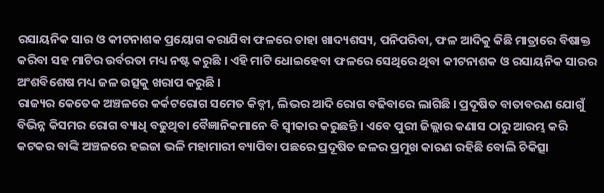ରସାୟନିକ ସାର ଓ କୀଟନାଶକ ପ୍ରୟୋଗ କରାଯିବା ଫଳରେ ତାହା ଖାଦ୍ୟଶସ୍ୟ, ପନିପରିବା, ଫଳ ଆଦିକୁ କିଛି ମାତ୍ରାରେ ବିଷାକ୍ତ କରିବା ସହ ମାଟିର ଉର୍ବରତା ମଧ୍ୟ ନଷ୍ଟ କରୁଛି । ଏହି ମାଟି ଧୋଇହେବା ଫଳରେ ସେଥିରେ ଥିବା କୀଟନାଶକ ଓ ରସାୟନିକ ସାରର ଅଂଶବିଶେଷ ମଧ୍ୟ ଜଳ ଉତ୍ସକୁ ଖରାପ କରୁଛି ।
ରାଜ୍ୟର କେତେକ ଅଞ୍ଚଳରେ କର୍କଟରୋଗ ସମେତ କିଡ୍ନୀ, ଲିଭର ଆଦି ରୋଗ ବଢିବାରେ ଲାଗିଛି । ପ୍ରଦୂଷିତ ବାତାବରଣ ଯୋଗୁଁ ବିଭିନ୍ନ କିସମର ରୋଗ ବ୍ୟାଧି ବଢୁଥିବା ବୈଜ୍ଞାନିକମାନେ ବି ସ୍ୱୀକାର କରୁଛନ୍ତି । ଏବେ ପୁରୀ ଜିଲ୍ଲାର କଣାସ ଠାରୁ ଆରମ୍ଭ କରି କଟକର ବାଙ୍କି ଅଞ୍ଚଳରେ ହଇଜା ଭଳି ମହାମାରୀ ବ୍ୟାପିବା ପଛରେ ପ୍ରଦୂଷିତ ଜଳର ପ୍ରମୁଖ କାରଣ ରହିଛି ବୋଲି ଚିକିତ୍ସା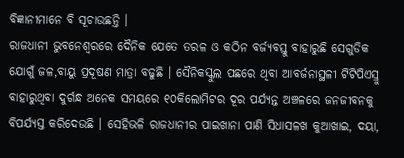ବିଜ୍ଞାନୀମାନେ ବି ସୂଚାଉଛନ୍ତି ।
ରାଜଧାନୀ ଭୁବନେଶ୍ୱରରେ ଦୈନିକ ଯେତେ ତରଳ ଓ କଠିନ ବର୍ଜ୍ୟବସ୍ତୁ ବାହାରୁଛି ସେଗୁଡିକ ଯୋଗୁଁ ଜଳ,ବାୟୁ ପ୍ରଦୂଷଣ ମାତ୍ରା ବଢୁଛି । ସୈନିକସ୍କୁଲ ପଛରେ ଥିବା ଆବର୍ଜନାସ୍ଥଳୀ ଟିଟିପିଏସ୍ରୁ ବାହାରୁଥିବା ଦୁର୍ଗନ୍ଧ ଅନେକ ସମୟରେ ୧୦କିଲୋମିଟର ଦୂର ପର୍ଯ୍ୟନ୍ତ ଅଞ୍ଚଳରେ ଜନଜୀବନକୁ ବିପର୍ଯ୍ୟସ୍ତ କରିଦେଉଛି । ସେହିଭଳି ରାଜଧାନୀର ପାଇଖାନା ପାଣି ସିଧାସଳଖ କୁଆଖାଇ, ଦୟା,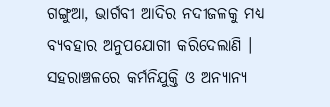ଗଙ୍ଗୁଆ, ଭାର୍ଗବୀ ଆଦିର ନଦୀଜଳକୁ ମଧ୍ୟ ବ୍ୟବହାର ଅନୁପଯୋଗୀ କରିଦେଲାଣି ।
ସହରାଞ୍ଚଳରେ କର୍ମନିଯୁକ୍ତି ଓ ଅନ୍ୟାନ୍ୟ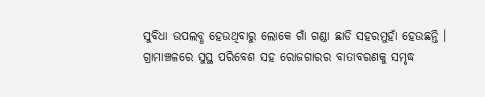ସୁବିଧା ଉପଲବ୍ଧ ହେଉଥିବାରୁ ଲୋକେ ଗାଁ ଗଣ୍ଡା ଛାଡି ସହରମୁହାଁ ହେଉଛନ୍ତି । ଗ୍ରାମାଞ୍ଚଳରେ ସୁସ୍ଥ ପରିବେଶ ସହ ରୋଜଗାରର ବାତାବରଣକୁ ସମୃଦ୍ଧ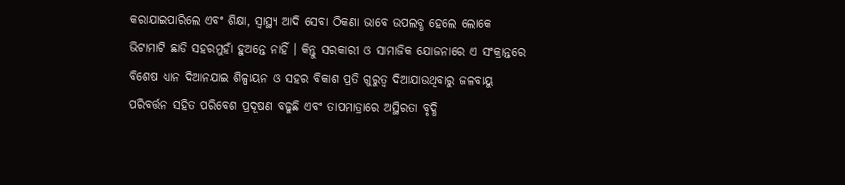କରାଯାଇପାରିଲେ ଏବଂ ଶିକ୍ଷା, ସ୍ୱାସ୍ଥ୍ୟ ଆଦି ସେବା ଠିକଣା ଭାବେ ଉପଲବ୍ଧ ହେଲେ ଲୋକେ ଭିଟାମାଟି ଛାଡି ସହରମୁହାଁ ହୁଅନ୍ତେ ନାହିଁ । କିନ୍ତୁ ସରକାରୀ ଓ ସାମାଜିକ ଯୋଜନାରେ ଏ ସଂକ୍ରାନ୍ତରେ ବିଶେଷ ଧ୍ୟାନ ଦିଆନଯାଇ ଶିଳ୍ପାୟନ ଓ ସହର ବିକାଶ ପ୍ରତି ଗୁରୁତ୍ୱ ଦିଆଯାଉଥିବାରୁ ଜଳବାୟୁ ପରିବର୍ତ୍ତନ ସହିତ ପରିବେଶ ପ୍ରଦୂଷଣ ବଢୁଛି ଏବଂ ତାପମାତ୍ରାରେ ଅସ୍ଥିରତା ବୃଦ୍ଧି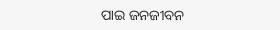ପାଇ ଜନଜୀବନ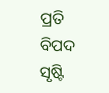ପ୍ରତି ବିପଦ ସୃଷ୍ଟି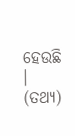ହେଉଛି । (ତଥ୍ୟ)